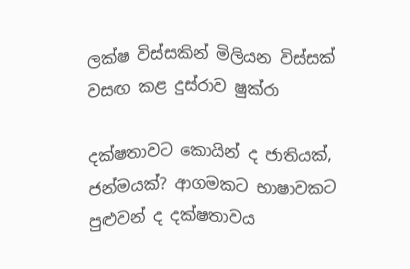ලක්ෂ විස්සකින් මිලියන විස්සක් වසඟ කළ දුස්රාව ෂුක්රා

දක්ෂතාවට කොයින් ද ජාතියක්, ජන්මයක්? ආගමකට භාෂාවකට පුළුවන් ද දක්ෂතාවය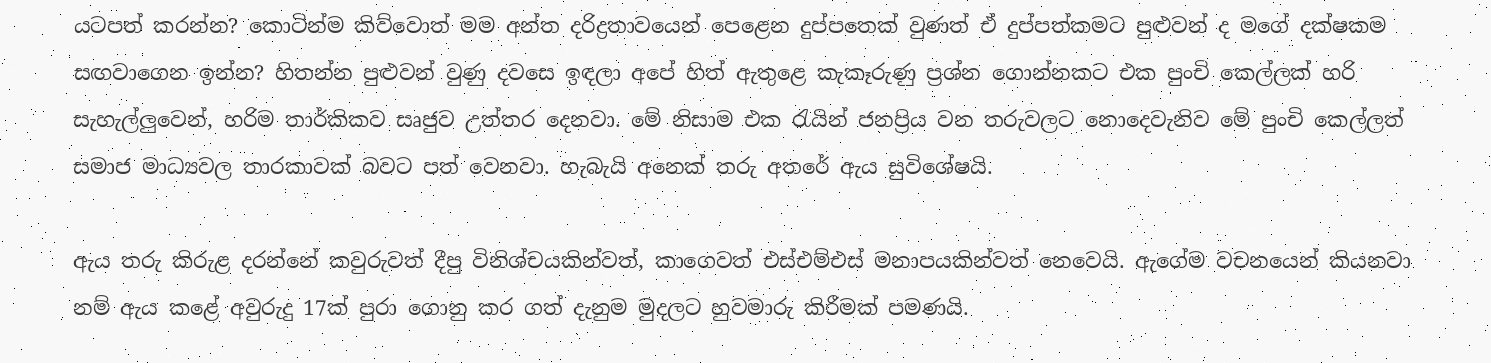යටපත් කරන්න? කොටින්ම කිව්වොත් මම අන්ත දරිද්‍රතාවයෙන් පෙළෙන දුප්පතෙක් වුණත් ඒ දුප්පත්කමට පුළුවන් ද මගේ දක්ෂකම සඟවාගෙන ඉන්න? හිතන්න පුළුවන් වුණු දවසෙ ඉඳලා අපේ හිත් ඇතුළෙ කැකෑරුණු ප්‍රශ්න ගොන්නකට එක පුංචි කෙල්ලක් හරි සැහැල්ලුවෙන්, හරිම තාර්කිකව සෘජුව උත්තර දෙනවා. මේ නිසාම එක රැයින් ජනප්‍රිය වන තරුවලට නොදෙවැනිව මේ පුංචි කෙල්ලත් සමාජ මාධ්‍යවල තාරකාවක් බවට පත් වෙනවා. හැබැයි අනෙක් තරු අතරේ ඇය සුවිශේෂයි.

ඇය තරු කිරුළ දරන්නේ කවුරුවත් දීපු විනිශ්චයකින්වත්, කාගෙවත් එස්එම්එස් මනාපයකින්වත් නෙවෙයි. ඇගේම වචනයෙන් කියනවා නම් ඇය කළේ අවුරුදු 17ක් පුරා ගොනු කර ගත් දැනුම මුදලට හුවමාරු කිරීමක් පමණයි.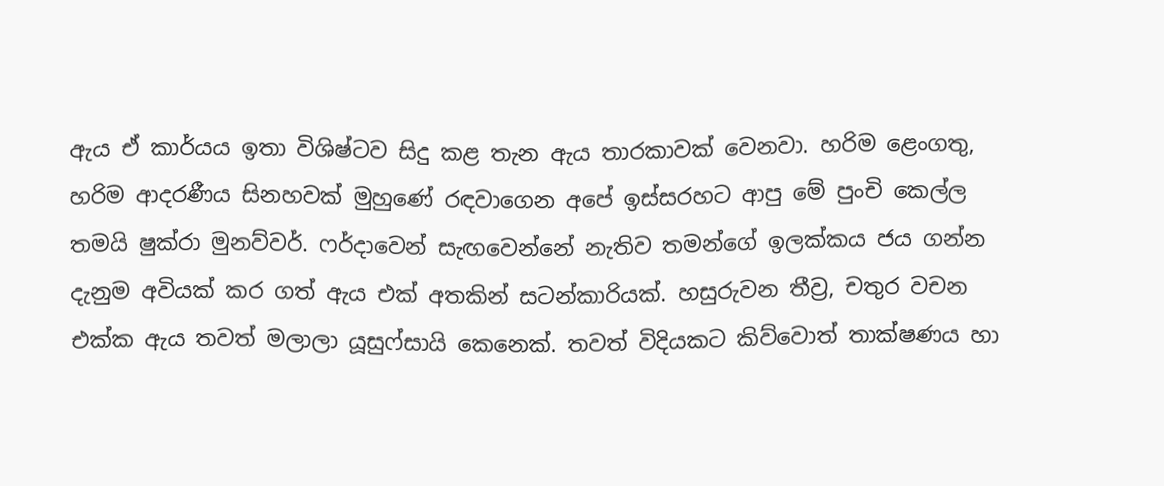ඇය ඒ කාර්යය ඉතා විශිෂ්ටව සිදු කළ තැන ඇය තාරකාවක් වෙනවා. හරිම ළෙංගතු, හරිම ආදරණීය සිනහවක් මුහුණේ රඳවාගෙන අපේ ඉස්සරහට ආපු මේ පුංචි කෙල්ල තමයි ෂුක්රා මුනව්වර්. ෆර්දාවෙන් සැඟවෙන්නේ නැතිව තමන්ගේ ඉලක්කය ජය ගන්න දැනුම අවියක් කර ගත් ඇය එක් අතකින් සටන්කාරියක්. හසුරුවන තීව්‍ර, චතුර වචන එක්ක ඇය තවත් මලාලා යූසුෆ්සායි කෙනෙක්. තවත් විදියකට කිව්වොත් තාක්ෂණය හා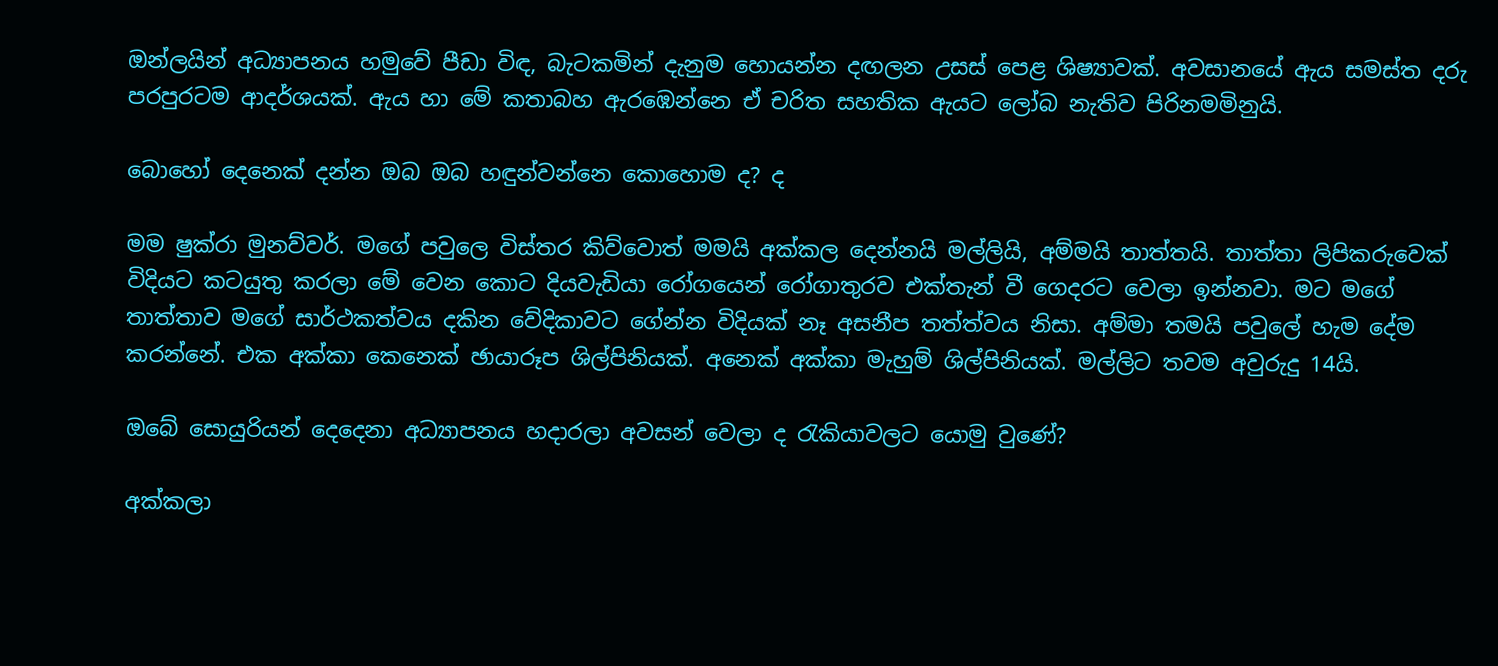ඔන්ලයින් අධ්‍යාපනය හමුවේ පීඩා විඳ, බැටකමින් දැනුම හොයන්න දඟලන උසස් පෙළ ශිෂ්‍යාවක්. අවසානයේ ඇය සමස්ත දරු පරපුරටම ආදර්ශයක්. ඇය හා මේ කතාබහ ඇරඹෙන්නෙ ඒ චරිත සහතික ඇයට ලෝබ නැතිව පිරිනමමිනුයි.

බොහෝ දෙනෙක් දන්න ඔබ ඔබ හඳුන්වන්නෙ කොහොම ද? ද

මම ෂුක්රා මුනව්වර්. මගේ පවුලෙ විස්තර කිව්වොත් මමයි අක්කල දෙන්නයි මල්ලියි, අම්මයි තාත්තයි. තාත්තා ලිපිකරුවෙක් විදියට කටයුතු කරලා මේ වෙන කොට දියවැඩියා රෝගයෙන් රෝගාතුරව එක්තැන් වී ගෙදරට වෙලා ඉන්නවා. මට මගේ තාත්තාව මගේ සාර්ථකත්වය දකින වේදිකාවට ගේන්න විදියක් නෑ අසනීප තත්ත්වය නිසා. අම්මා තමයි පවුලේ හැම දේම කරන්නේ. එක අක්කා කෙනෙක් ඡායාරූප ශිල්පිනියක්. අනෙක් අක්කා මැහුම් ශිල්පිනියක්. මල්ලිට තවම අවුරුදු 14යි.

ඔබේ සොයුරියන් දෙදෙනා අධ්‍යාපනය හදාරලා අවසන් වෙලා ද රැකියාවලට යොමු වුණේ?

අක්කලා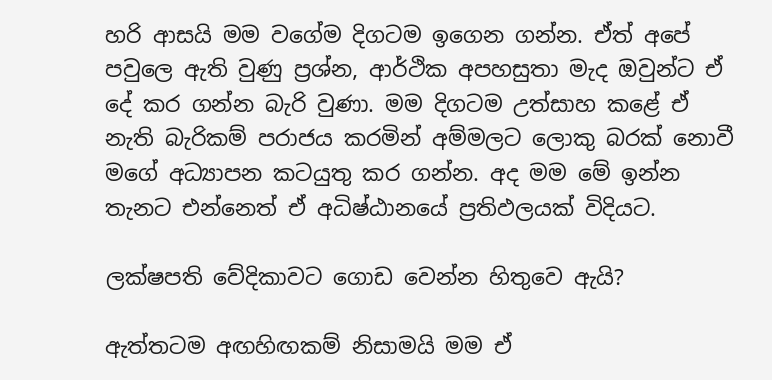හරි ආසයි මම වගේම දිගටම ඉගෙන ගන්න. ඒත් අපේ පවුලෙ ඇති වුණු ප්‍රශ්න, ආර්ථික අපහසුතා මැද ඔවුන්ට ඒ දේ කර ගන්න බැරි වුණා. මම දිගටම උත්සාහ කළේ ඒ නැති බැරිකම් පරාජය කරමින් අම්මලට ලොකු බරක් නොවී මගේ අධ්‍යාපන කටයුතු කර ගන්න. අද මම මේ ඉන්න තැනට එන්නෙත් ඒ අධිෂ්ඨානයේ ප්‍රතිඵලයක් විදියට.

ලක්ෂපති වේදිකාවට ගොඩ වෙන්න හිතුවෙ ඇයි?

ඇත්තටම අඟහිඟකම් නිසාමයි මම ඒ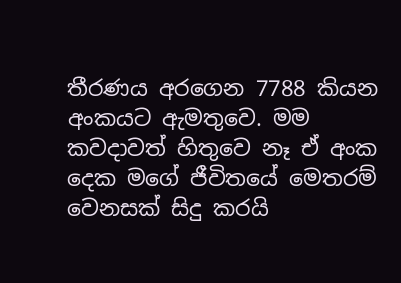තීරණය අරගෙන 7788 කියන අංකයට ඇමතුවෙ. මම කවදාවත් හිතුවෙ නෑ ඒ අංක දෙක මගේ ජීවිතයේ මෙතරම් වෙනසක් සිදු කරයි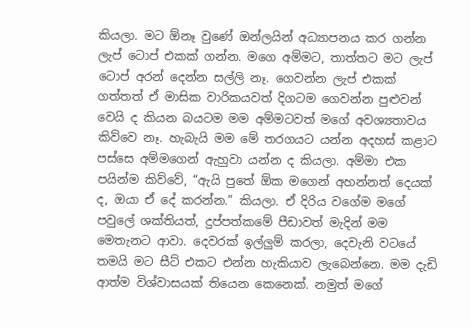කියලා. මට ඕනෑ වුණේ ඔන්ලයින් අධ්‍යාපනය කර ගන්න ලැප් ටොප් එකක් ගන්න. මගෙ අම්මට, තාත්තට මට ලැප් ටොප් අරන් දෙන්න සල්ලි නෑ. ගෙවන්න ලැප් එකක් ගත්තත් ඒ මාසික වාරිකයවත් දිගටම ගෙවන්න පුළුවන් වෙයි ද කියන බයටම මම අම්මටවත් මගේ අවශ්‍යතාවය කිව්වෙ නෑ. හැබැයි මම මේ තරගයට යන්න අදහස් කළාට පස්සෙ අම්මගෙන් ඇහුවා යන්න ද කියලා. අම්මා එක පයින්ම කිව්වේ, “ඇයි පුතේ ඕක මගෙන් අහන්නත් දෙයක් ද, ඔයා ඒ දේ කරන්න.” කියලා. ඒ දිරිය වගේම මගේ පවුලේ ශක්තියත්, දුප්පත්කමේ පීඩාවත් මැදින් මම මෙතැනට ආවා. දෙවරක් ඉල්ලුම් කරලා, දෙවැනි වටයේ තමයි මට සීට් එකට එන්න හැකියාව ලැබෙන්නෙ. මම දැඩි ආත්ම විශ්වාසයක් තියෙන කෙනෙක්. නමුත් මගේ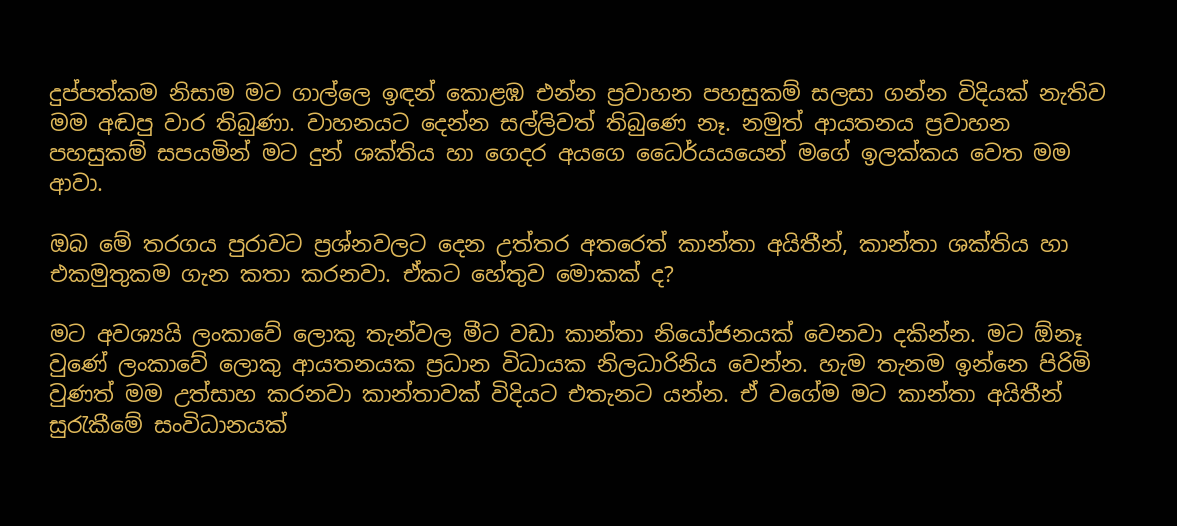දුප්පත්කම නිසාම මට ගාල්ලෙ ඉඳන් කොළඹ එන්න ප්‍රවාහන පහසුකම් සලසා ගන්න විදියක් නැතිව මම අඬපු වාර තිබුණා. වාහනයට දෙන්න සල්ලිවත් තිබුණෙ නෑ. නමුත් ආයතනය ප්‍රවාහන පහසුකම් සපයමින් මට දුන් ශක්තිය හා ගෙදර අයගෙ ධෛර්යයයෙන් මගේ ඉලක්කය වෙත මම ආවා.

ඔබ මේ තරගය පුරාවට ප්‍රශ්නවලට දෙන උත්තර අතරෙත් කාන්තා අයිතීන්, කාන්තා ශක්තිය හා එකමුතුකම ගැන කතා කරනවා. ඒකට හේතුව මොකක් ද?

මට අවශ්‍යයි ලංකාවේ ලොකු තැන්වල මීට වඩා කාන්තා නියෝජනයක් වෙනවා දකින්න. මට ඕනෑ වුණේ ලංකාවේ ලොකු ආයතනයක ප්‍රධාන විධායක නිලධාරිනිය වෙන්න. හැම තැනම ඉන්නෙ පිරිමි වුණත් මම උත්සාහ කරනවා කාන්තාවක් විදියට එතැනට යන්න. ඒ වගේම මට කාන්තා අයිතීන් සුරැකීමේ සංවිධානයක්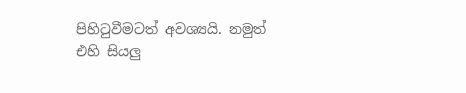පිහිටුවීමටත් අවශ්‍යයි. නමුත් එහි සියලු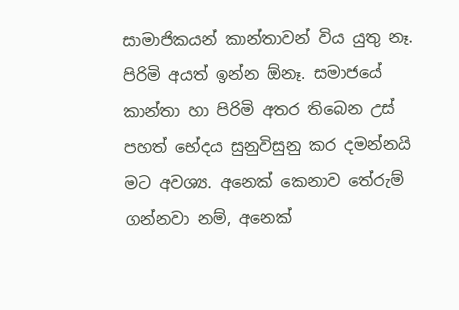සාමාජිකයන් කාන්තාවන් විය යුතු නෑ. පිරිමි අයත් ඉන්න ඕනෑ. සමාජයේ කාන්තා හා පිරිමි අතර තිබෙන උස් පහත් භේදය සුනුවිසුනු කර දමන්නයි මට අවශ්‍ය. අනෙක් කෙනාව තේරුම් ගන්නවා නම්, අනෙක්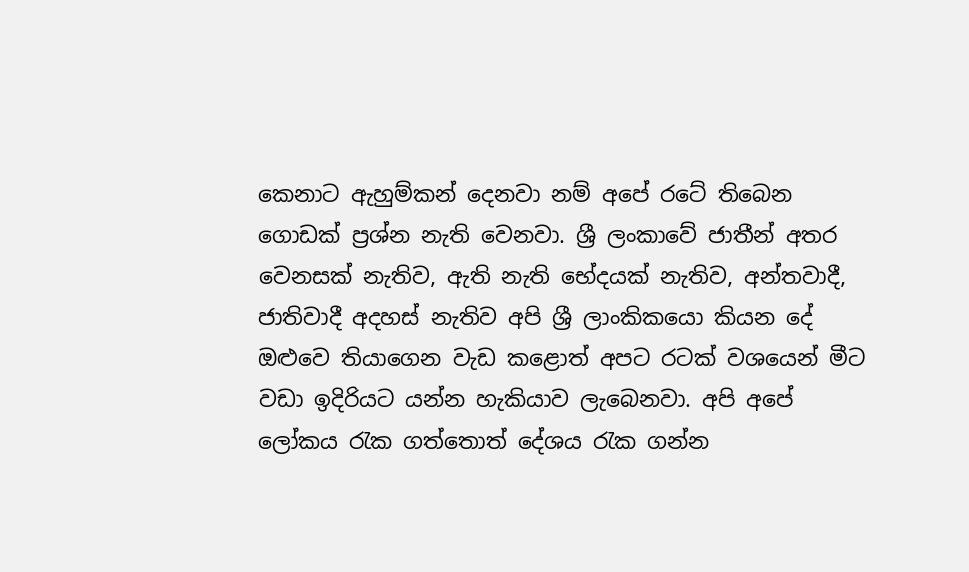කෙනාට ඇහුම්කන් දෙනවා නම් අපේ රටේ තිබෙන ගොඩක් ප්‍රශ්න නැති වෙනවා. ශ්‍රී ලංකාවේ ජාතීන් අතර වෙනසක් නැතිව, ඇති නැති භේදයක් නැතිව, අන්තවාදී, ජාතිවාදී අදහස් නැතිව අපි ශ්‍රී ලාංකිකයො කියන දේ ඔළුවෙ තියාගෙන වැඩ කළොත් අපට රටක් වශයෙන් මීට වඩා ඉදිරියට යන්න හැකියාව ලැබෙනවා. අපි අපේ ලෝකය රැක ගත්තොත් දේශය රැක ගන්න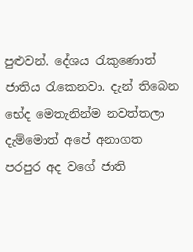පුළුවන්. දේශය රැකුණොත් ජාතිය රැකෙනවා. දැන් තිබෙන භේද මෙතැනින්ම නවත්තලා දැම්මොත් අපේ අනාගත පරපුර අද වගේ ජාති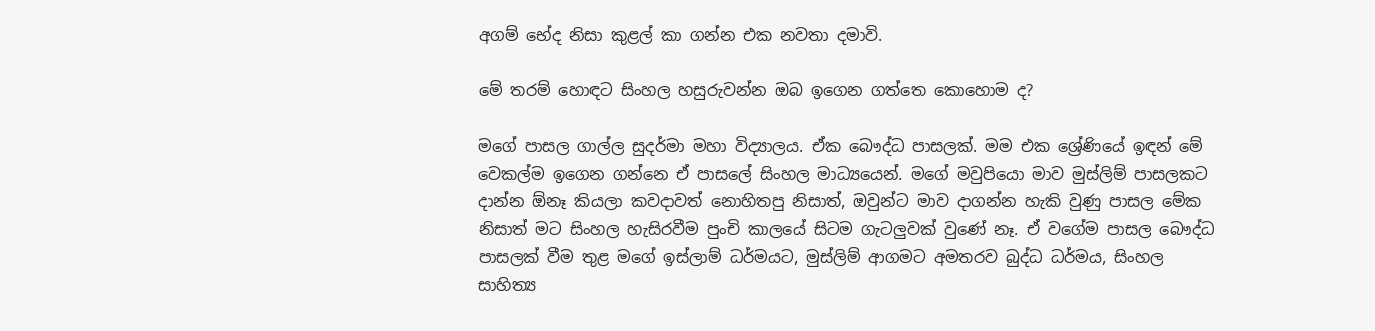අගම් භේද නිසා කුළල් කා ගන්න එක නවතා දමාවි.

මේ තරම් හොඳට සිංහල හසුරුවන්න ඔබ ඉගෙන ගත්තෙ කොහොම ද?

මගේ පාසල ගාල්ල සුදර්මා මහා විද්‍යාලය. ඒක බෞද්ධ පාසලක්. මම එක ශ්‍රේණියේ ඉඳන් මේ වෙකල්ම ඉගෙන ගන්නෙ ඒ පාසලේ සිංහල මාධ්‍යයෙන්. මගේ මවුපියො මාව මුස්ලිම් පාසලකට දාන්න ඕනෑ කියලා කවදාවත් නොහිතපු නිසාත්, ඔවුන්ට මාව දාගන්න හැකි වුණු පාසල මේක නිසාත් මට සිංහල හැසිරවීම පුංචි කාලයේ සිටම ගැටලුවක් වුණේ නෑ. ඒ වගේම පාසල බෞද්ධ පාසලක් වීම තුළ මගේ ඉස්ලාම් ධර්මයට, මුස්ලිම් ආගමට අමතරව බුද්ධ ධර්මය, සිංහල සාහිත්‍ය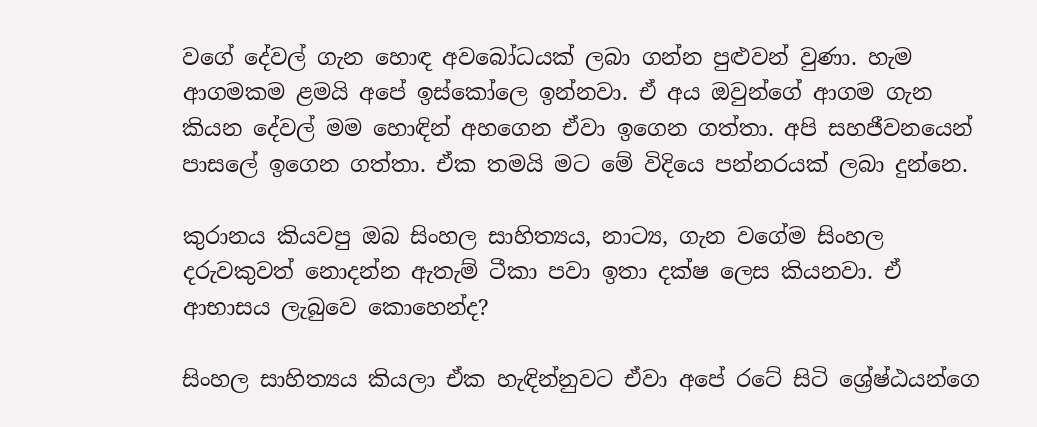වගේ දේවල් ගැන හොඳ අවබෝධයක් ලබා ගන්න පුළුවන් වුණා. හැම ආගමකම ළමයි අපේ ඉස්කෝලෙ ඉන්නවා. ඒ අය ඔවුන්ගේ ආගම ගැන කියන දේවල් මම හොඳින් අහගෙන ඒවා ඉගෙන ගත්තා. අපි සහජීවනයෙන් පාසලේ ඉගෙන ගත්තා. ඒක තමයි මට මේ විදියෙ පන්නරයක් ලබා දුන්නෙ.

කුරානය කියවපු ඔබ සිංහල සාහිත්‍යය, නාට්‍ය, ගැන වගේම සිංහල දරුවකුවත් නොදන්න ඇතැම් ටීකා පවා ඉතා දක්ෂ ලෙස කියනවා. ඒ ආභාසය ලැබුවෙ කොහෙන්ද?

සිංහල සාහිත්‍යය කියලා ඒක හැඳින්නුවට ඒවා අපේ රටේ සිටි ශ්‍රේෂ්ඨයන්ගෙ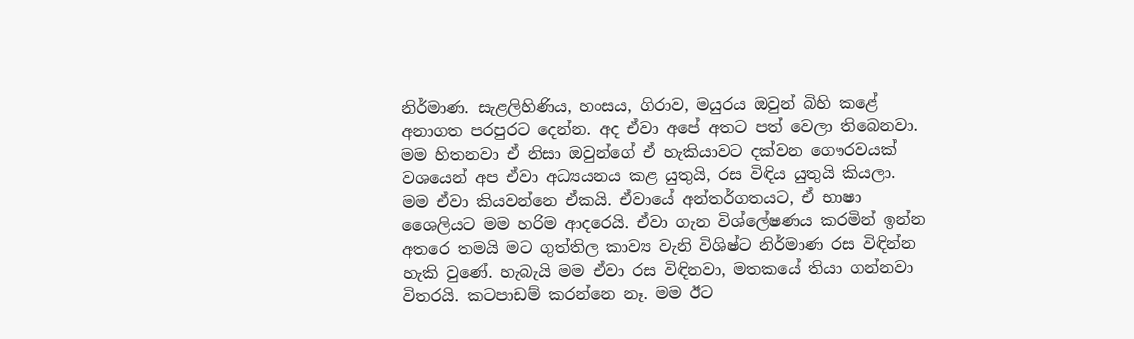නිර්මාණ. සැළලිහිණිය, හංසය, ගිරාව, මයුරය ඔවුන් බිහි කළේ අනාගත පරපුරට දෙන්න. අද ඒවා අපේ අතට පත් වෙලා තිබෙනවා. මම හිතනවා ඒ නිසා ඔවුන්ගේ ඒ හැකියාවට දක්වන ගෞරවයක් වශයෙන් අප ඒවා අධ්‍යයනය කළ යුතුයි, රස විඳිය යුතුයි කියලා. මම ඒවා කියවන්නෙ ඒකයි. ඒවායේ අන්තර්ගතයට, ඒ භාෂා ශෛලියට මම හරිම ආදරෙයි. ඒවා ගැන විශ්ලේෂණය කරමින් ඉන්න අතරෙ තමයි මට ගුත්තිල කාව්‍ය වැනි විශිෂ්ට නිර්මාණ රස විඳින්න හැකි වුණේ. හැබැයි මම ඒවා රස විඳිනවා, මතකයේ තියා ගන්නවා විතරයි. කටපාඩම් කරන්නෙ නෑ. මම ඊට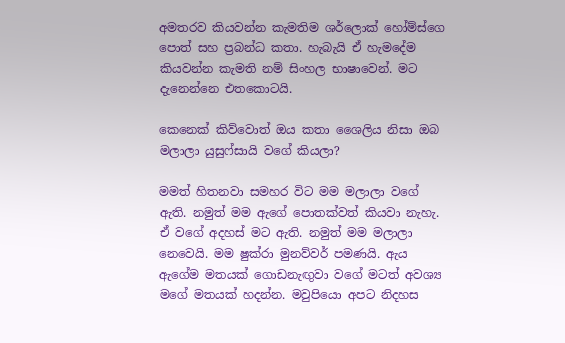අමතරව කියවන්න කැමතිම ශර්ලොක් හෝම්ස්ගෙ පොත් සහ ප්‍රබන්ධ කතා. හැබැයි ඒ හැමදේම කියවන්න කැමති නම් සිංහල භාෂාවෙන්. මට දැනෙන්නෙ එතකොටයි.

කෙනෙක් කිව්වොත් ඔය කතා ශෛලිය නිසා ඔබ මලාලා යුසුෆ්සායි වගේ කියලා?

මමත් හිතනවා සමහර විට මම මලාලා වගේ ඇති. නමුත් මම ඇගේ පොතක්වත් කියවා නැහැ. ඒ වගේ අදහස් මට ඇති. නමුත් මම මලාලා නෙවෙයි. මම ෂුක්රා මුනව්වර් පමණයි. ඇය ඇගේම මතයක් ගොඩනැඟුවා වගේ මටත් අවශ්‍ය මගේ මතයක් හදන්න. මවුපියො අපට නිදහස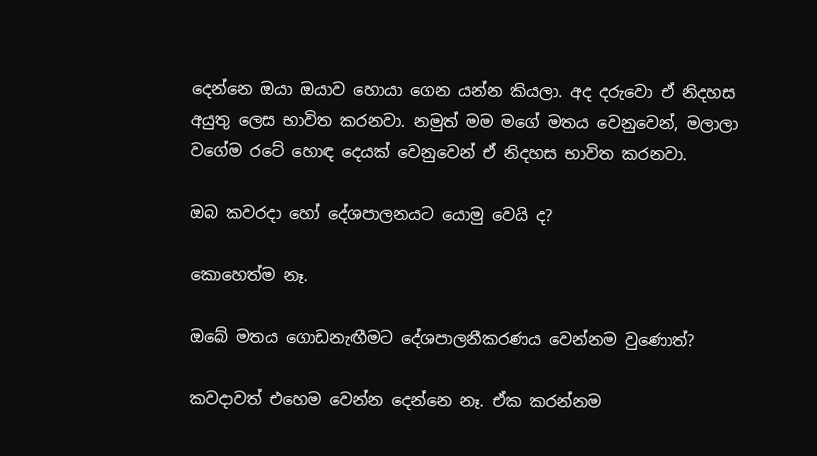දෙන්නෙ ඔයා ඔයාව හොයා ගෙන යන්න කියලා. අද දරුවො ඒ නිදහස අයුතු ලෙස භාවිත කරනවා. නමුත් මම මගේ මතය වෙනුවෙන්, මලාලා වගේම රටේ හොඳ දෙයක් වෙනුවෙන් ඒ නිදහස භාවිත කරනවා.

ඔබ කවරදා හෝ දේශපාලනයට යොමු වෙයි ද?

කොහෙත්ම නෑ.

ඔබේ මතය ගොඩනැඟීමට දේශපාලනීකරණය වෙන්නම වුණොත්?

කවදාවත් එහෙම වෙන්න දෙන්නෙ නෑ. ඒක කරන්නම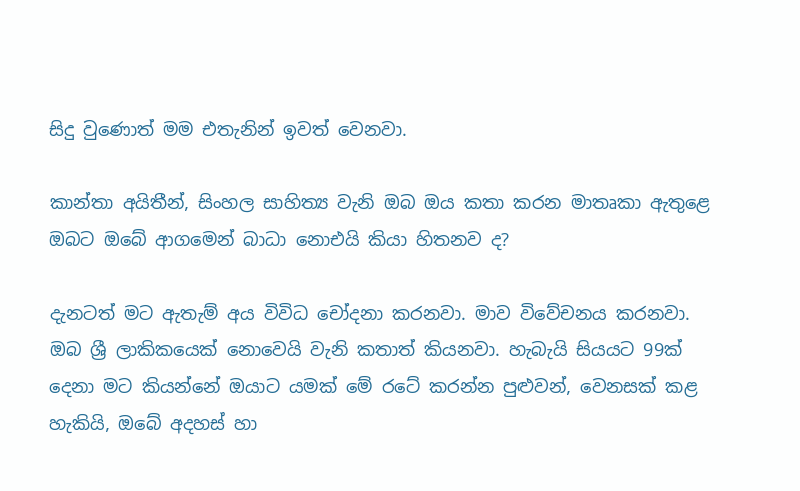සිදු වුණොත් මම එතැනින් ඉවත් වෙනවා.

කාන්තා අයිතීන්, සිංහල සාහිත්‍ය වැනි ඔබ ඔය කතා කරන මාතෘකා ඇතුළෙ ඔබට ඔබේ ආගමෙන් බාධා නොඑයි කියා හිතනව ද?

දැනටත් මට ඇතැම් අය විවිධ චෝදනා කරනවා. මාව විවේචනය කරනවා. ඔබ ශ්‍රී ලාකිකයෙක් නොවෙයි වැනි කතාත් කියනවා. හැබැයි සියයට 99ක් දෙනා මට කියන්නේ ඔයාට යමක් මේ රටේ කරන්න පුළුවන්, වෙනසක් කළ හැකියි, ඔබේ අදහස් හා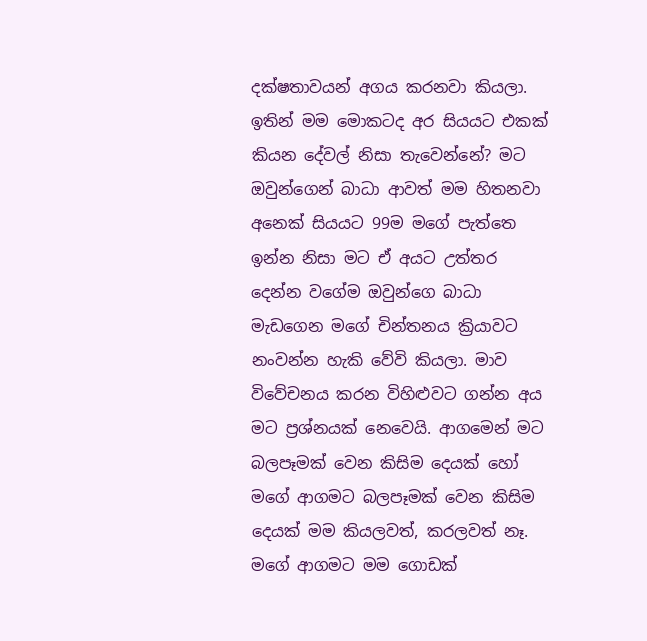දක්ෂතාවයන් අගය කරනවා කියලා. ඉතින් මම මොකටද අර සියයට එකක් කියන දේවල් නිසා තැවෙන්නේ? මට ඔවුන්ගෙන් බාධා ආවත් මම හිතනවා අනෙක් සියයට 99ම මගේ පැත්තෙ ඉන්න නිසා මට ඒ අයට උත්තර දෙන්න වගේම ඔවුන්ගෙ බාධා මැඩගෙන මගේ චින්තනය ක්‍රියාවට නංවන්න හැකි වේවි කියලා. මාව විවේචනය කරන විහිළුවට ගන්න අය මට ප්‍රශ්නයක් නෙවෙයි. ආගමෙන් මට බලපෑමක් වෙන කිසිම දෙයක් හෝ මගේ ආගමට බලපෑමක් වෙන කිසිම දෙයක් මම කියලවත්, කරලවත් නෑ. මගේ ආගමට මම ගොඩක්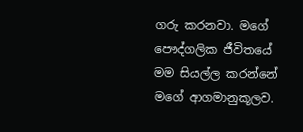ගරු කරනවා. මගේ පෞද්ගලික ජීවිතයේ මම සියල්ල කරන්නේ මගේ ආගමානුකූලව.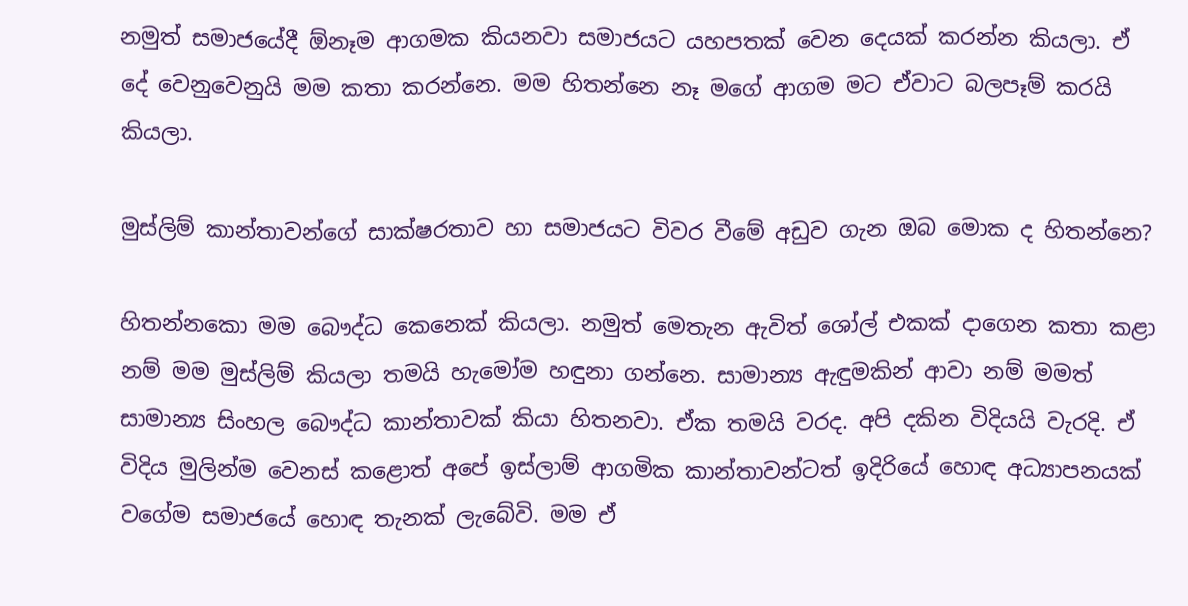නමුත් සමාජයේදී ඕනෑම ආගමක කියනවා සමාජයට යහපතක් වෙන දෙයක් කරන්න කියලා. ඒ දේ වෙනුවෙනුයි මම කතා කරන්නෙ. මම හිතන්නෙ නෑ මගේ ආගම මට ඒවාට බලපෑම් කරයි කියලා.

මුස්ලිම් කාන්තාවන්ගේ සාක්ෂරතාව හා සමාජයට විවර වීමේ අඩුව ගැන ඔබ මොක ද හිතන්නෙ?

හිතන්නකො මම බෞද්ධ කෙනෙක් කියලා. නමුත් මෙතැන ඇවිත් ශෝල් එකක් දාගෙන කතා කළා නම් මම මුස්ලිම් කියලා තමයි හැමෝම හඳුනා ගන්නෙ. සාමාන්‍ය ඇඳුමකින් ආවා නම් මමත් සාමාන්‍ය සිංහල බෞද්ධ කාන්තාවක් කියා හිතනවා. ඒක තමයි වරද. අපි දකින විදියයි වැරදි. ඒ විදිය මුලින්ම වෙනස් කළොත් අපේ ඉස්ලාම් ආගමික කාන්තාවන්ටත් ඉදිරියේ හොඳ අධ්‍යාපනයක් වගේම සමාජයේ හොඳ තැනක් ලැබේවි. මම ඒ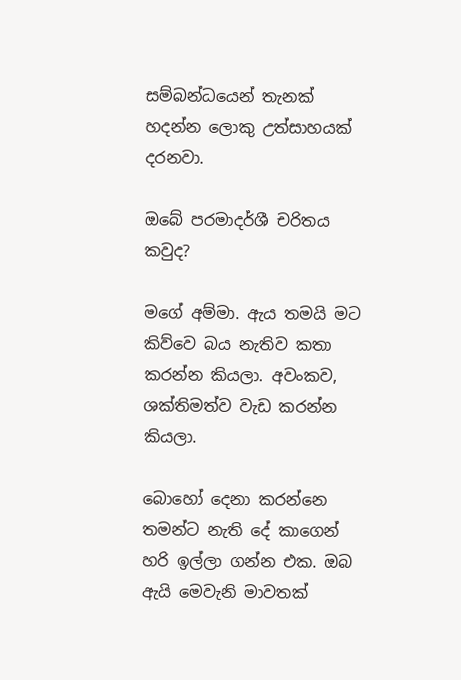සම්බන්ධයෙන් තැනක් හදන්න ලොකු උත්සාහයක් දරනවා.

ඔබේ පරමාදර්ශී චරිතය කවුද?

මගේ අම්මා. ඇය තමයි මට කිව්වෙ බය නැතිව කතා කරන්න කියලා. අවංකව, ශක්තිමත්ව වැඩ කරන්න කියලා.

බොහෝ දෙනා කරන්නෙ තමන්ට නැති දේ කාගෙන් හරි ඉල්ලා ගන්න එක. ඔබ ඇයි මෙවැනි මාවතක්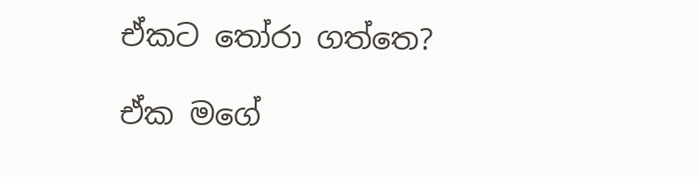ඒකට තෝරා ගත්තෙ?

ඒක මගේ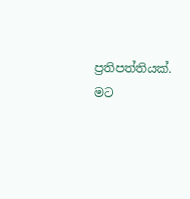ප්‍රතිපත්තියක්. මට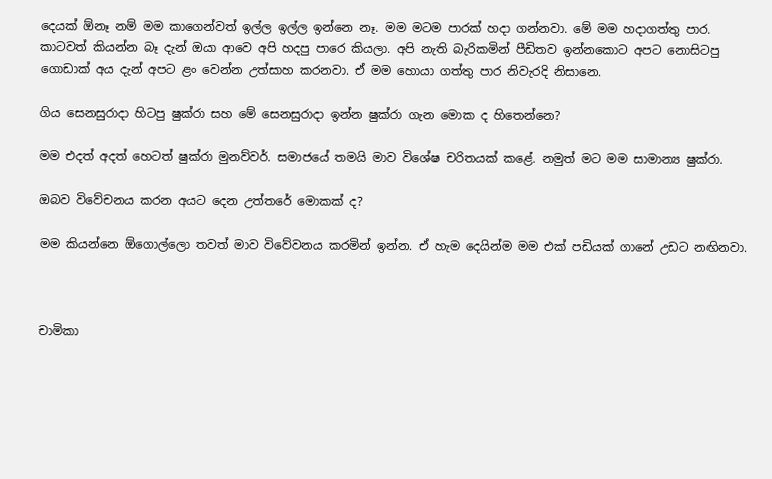දෙයක් ඕනෑ නම් මම කාගෙන්වත් ඉල්ල ඉල්ල ඉන්නෙ නෑ. මම මටම පාරක් හදා ගන්නවා. මේ මම හදාගත්තු පාර. කාටවත් කියන්න බෑ දැන් ඔයා ආවෙ අපි හදපු පාරෙ කියලා. අපි නැති බැරිකමින් පීඩිතව ඉන්නකොට අපට නොසිටපු ගොඩාක් අය දැන් අපට ළං වෙන්න උත්සාහ කරනවා. ඒ මම හොයා ගත්තු පාර නිවැරදි නිසානෙ.

ගිය සෙනසුරාදා හිටපු ෂුක්රා සහ මේ සෙනසුරාදා ඉන්න ෂුක්රා ගැන මොක ද හිතෙන්නෙ?

මම එදත් අදත් හෙටත් ෂුක්රා මුනව්වර්. සමාජයේ තමයි මාව විශේෂ චරිතයක් කළේ. නමුත් මට මම සාමාන්‍ය ෂුක්රා.

ඔබව විවේචනය කරන අයට දෙන උත්තරේ මොකක් ද?

මම කියන්නෙ ඕගොල්ලො තවත් මාව විවේවනය කරමින් ඉන්න. ඒ හැම දෙයින්ම මම එක් පඩියක් ගානේ උඩට නඟිනවා.



චාමිකා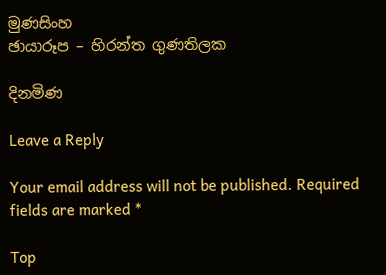මුණසිංහ
ඡායාරූප – හිරන්ත ගුණතිලක

දිනමිණ

Leave a Reply

Your email address will not be published. Required fields are marked *

Top